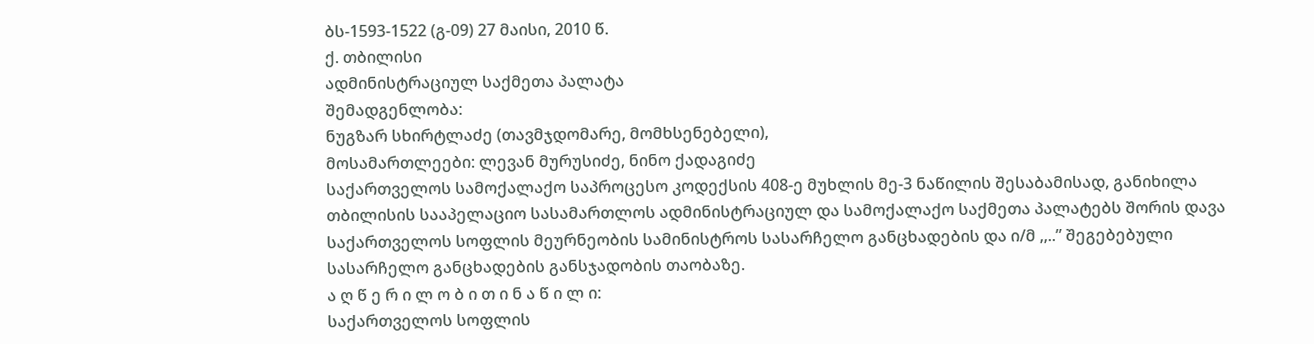ბს-1593-1522 (გ-09) 27 მაისი, 2010 წ.
ქ. თბილისი
ადმინისტრაციულ საქმეთა პალატა
შემადგენლობა:
ნუგზარ სხირტლაძე (თავმჯდომარე, მომხსენებელი),
მოსამართლეები: ლევან მურუსიძე, ნინო ქადაგიძე
საქართველოს სამოქალაქო საპროცესო კოდექსის 408-ე მუხლის მე-3 ნაწილის შესაბამისად, განიხილა თბილისის სააპელაციო სასამართლოს ადმინისტრაციულ და სამოქალაქო საქმეთა პალატებს შორის დავა საქართველოს სოფლის მეურნეობის სამინისტროს სასარჩელო განცხადების და ი/მ ,,..” შეგებებული სასარჩელო განცხადების განსჯადობის თაობაზე.
ა ღ წ ე რ ი ლ ო ბ ი თ ი ნ ა წ ი ლ ი:
საქართველოს სოფლის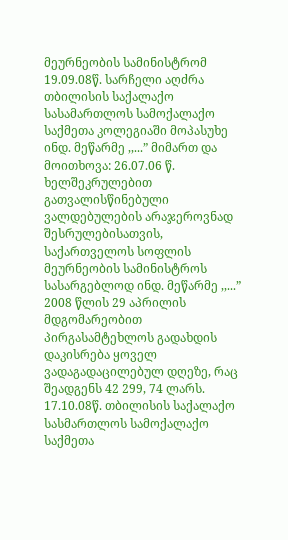მეურნეობის სამინისტრომ 19.09.08წ. სარჩელი აღძრა თბილისის საქალაქო სასამართლოს სამოქალაქო საქმეთა კოლეგიაში მოპასუხე ინდ. მეწარმე ,,...” მიმართ და მოითხოვა: 26.07.06 წ. ხელშეკრულებით გათვალისწინებული ვალდებულების არაჯეროვნად შესრულებისათვის, საქართველოს სოფლის მეურნეობის სამინისტროს სასარგებლოდ ინდ. მეწარმე ,,...” 2008 წლის 29 აპრილის მდგომარეობით პირგასამტეხლოს გადახდის დაკისრება ყოველ ვადაგადაცილებულ დღეზე, რაც შეადგენს 42 299, 74 ლარს. 17.10.08წ. თბილისის საქალაქო სასმართლოს სამოქალაქო საქმეთა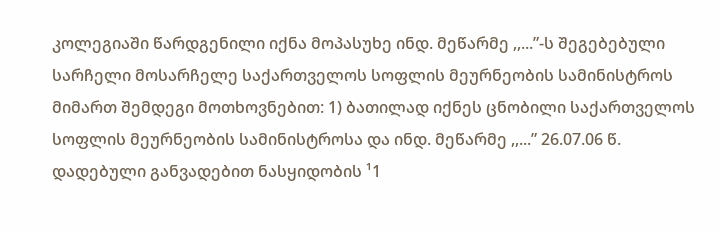კოლეგიაში წარდგენილი იქნა მოპასუხე ინდ. მეწარმე ,,...”-ს შეგებებული სარჩელი მოსარჩელე საქართველოს სოფლის მეურნეობის სამინისტროს მიმართ შემდეგი მოთხოვნებით: 1) ბათილად იქნეს ცნობილი საქართველოს სოფლის მეურნეობის სამინისტროსა და ინდ. მეწარმე ,,...” 26.07.06 წ. დადებული განვადებით ნასყიდობის ¹1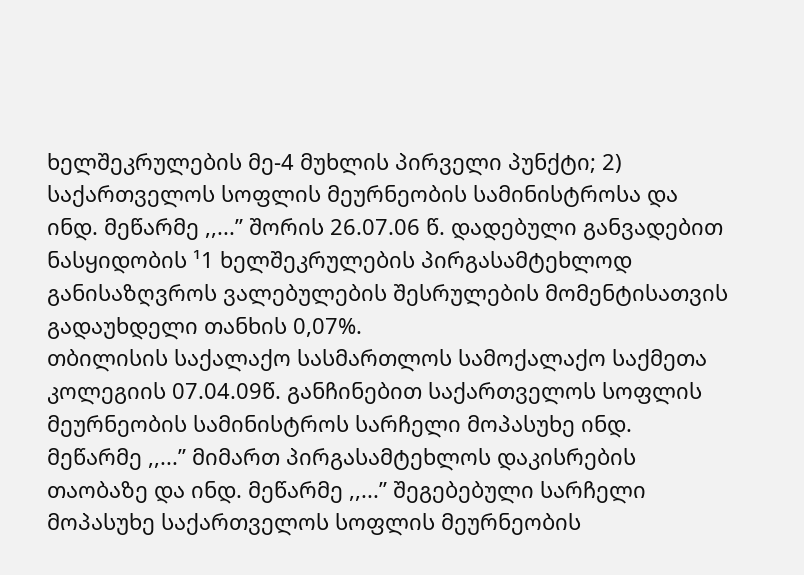ხელშეკრულების მე-4 მუხლის პირველი პუნქტი; 2) საქართველოს სოფლის მეურნეობის სამინისტროსა და ინდ. მეწარმე ,,...” შორის 26.07.06 წ. დადებული განვადებით ნასყიდობის ¹1 ხელშეკრულების პირგასამტეხლოდ განისაზღვროს ვალებულების შესრულების მომენტისათვის გადაუხდელი თანხის 0,07%.
თბილისის საქალაქო სასმართლოს სამოქალაქო საქმეთა კოლეგიის 07.04.09წ. განჩინებით საქართველოს სოფლის მეურნეობის სამინისტროს სარჩელი მოპასუხე ინდ. მეწარმე ,,...” მიმართ პირგასამტეხლოს დაკისრების თაობაზე და ინდ. მეწარმე ,,...” შეგებებული სარჩელი მოპასუხე საქართველოს სოფლის მეურნეობის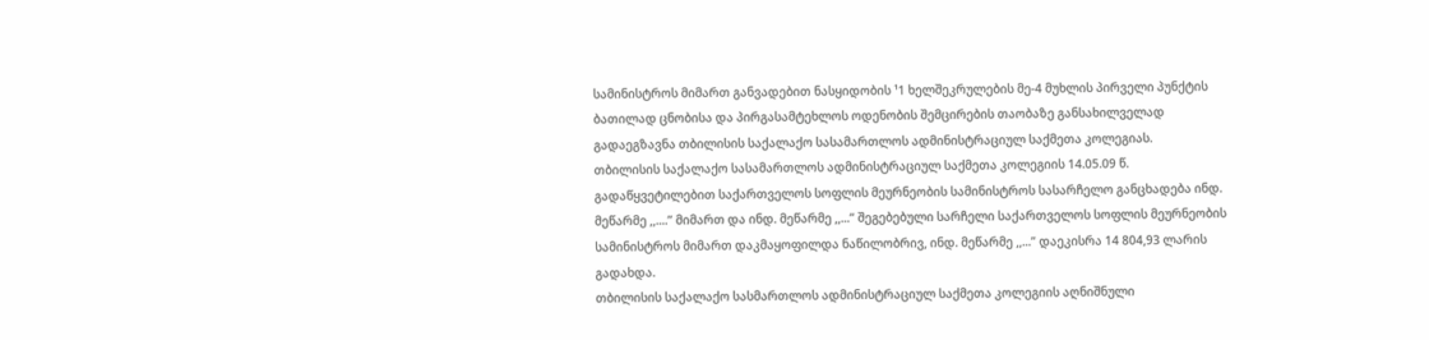სამინისტროს მიმართ განვადებით ნასყიდობის ¹1 ხელშეკრულების მე-4 მუხლის პირველი პუნქტის ბათილად ცნობისა და პირგასამტეხლოს ოდენობის შემცირების თაობაზე განსახილველად გადაეგზავნა თბილისის საქალაქო სასამართლოს ადმინისტრაციულ საქმეთა კოლეგიას.
თბილისის საქალაქო სასამართლოს ადმინისტრაციულ საქმეთა კოლეგიის 14.05.09 წ. გადაწყვეტილებით საქართველოს სოფლის მეურნეობის სამინისტროს სასარჩელო განცხადება ინდ. მეწარმე ,,....” მიმართ და ინდ. მეწარმე ,,...” შეგებებული სარჩელი საქართველოს სოფლის მეურნეობის სამინისტროს მიმართ დაკმაყოფილდა ნაწილობრივ, ინდ. მეწარმე ,,...” დაეკისრა 14 804,93 ლარის გადახდა.
თბილისის საქალაქო სასმართლოს ადმინისტრაციულ საქმეთა კოლეგიის აღნიშნული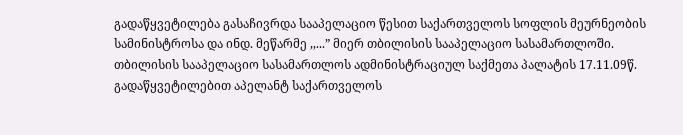გადაწყვეტილება გასაჩივრდა სააპელაციო წესით საქართველოს სოფლის მეურნეობის სამინისტროსა და ინდ. მეწარმე ,,...” მიერ თბილისის სააპელაციო სასამართლოში.
თბილისის სააპელაციო სასამართლოს ადმინისტრაციულ საქმეთა პალატის 17.11.09წ. გადაწყვეტილებით აპელანტ საქართველოს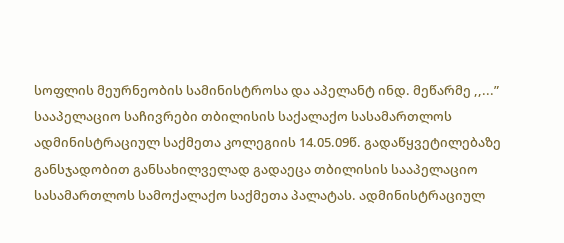სოფლის მეურნეობის სამინისტროსა და აპელანტ ინდ. მეწარმე ,,...” სააპელაციო საჩივრები თბილისის საქალაქო სასამართლოს ადმინისტრაციულ საქმეთა კოლეგიის 14.05.09წ. გადაწყვეტილებაზე განსჯადობით განსახილველად გადაეცა თბილისის სააპელაციო სასამართლოს სამოქალაქო საქმეთა პალატას. ადმინისტრაციულ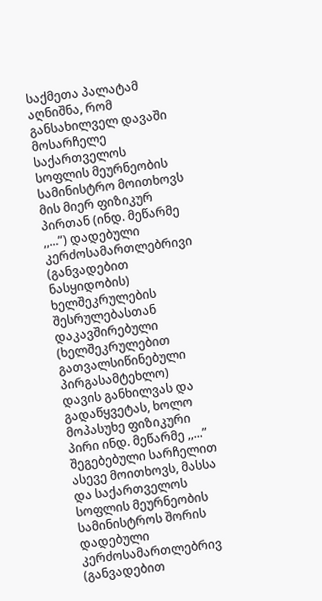საქმეთა პალატამ აღნიშნა, რომ განსახილველ დავაში მოსარჩელე საქართველოს სოფლის მეურნეობის სამინისტრო მოითხოვს მის მიერ ფიზიკურ პირთან (ინდ. მეწარმე ,,...”) დადებული კერძოსამართლებრივი (განვადებით ნასყიდობის) ხელშეკრულების შესრულებასთან დაკავშირებული (ხელშეკრულებით გათვალსიწინებული პირგასამტეხლო) დავის განხილვას და გადაწყვეტას, ხოლო მოპასუხე ფიზიკური პირი ინდ. მეწარმე ,,...” შეგებებული სარჩელით ასევე მოითხოვს, მასსა და საქართველოს სოფლის მეურნეობის სამინისტროს შორის დადებული კერძოსამართლებრივ (განვადებით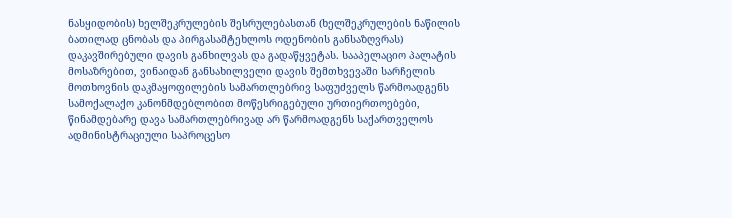ნასყიდობის) ხელშეკრულების შესრულებასთან (ხელშეკრულების ნაწილის ბათილად ცნობას და პირგასამტეხლოს ოდენობის განსაზღვრას) დაკავშირებული დავის განხილვას და გადაწყვეტას. სააპელაციო პალატის მოსაზრებით, ვინაიდან განსახილველი დავის შემთხვევაში სარჩელის მოთხოვნის დაკმაყოფილების სამართლებრივ საფუძველს წარმოადგენს სამოქალაქო კანონმდებლობით მოწესრიგებული ურთიერთოებები, წინამდებარე დავა სამართლებრივად არ წარმოადგენს საქართველოს ადმინისტრაციული საპროცესო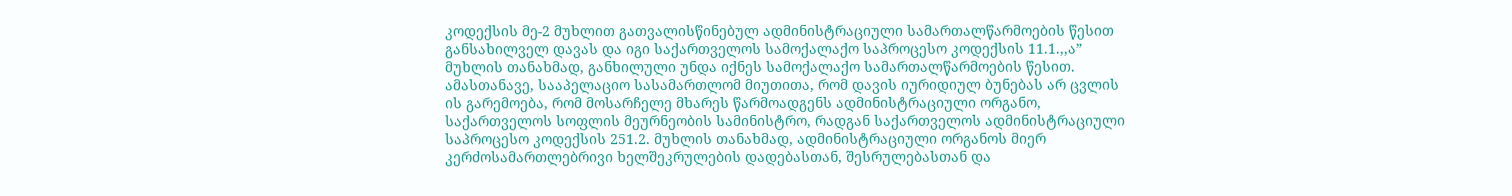კოდექსის მე-2 მუხლით გათვალისწინებულ ადმინისტრაციული სამართალწარმოების წესით განსახილველ დავას და იგი საქართველოს სამოქალაქო საპროცესო კოდექსის 11.1.,,ა” მუხლის თანახმად, განხილული უნდა იქნეს სამოქალაქო სამართალწარმოების წესით. ამასთანავე, სააპელაციო სასამართლომ მიუთითა, რომ დავის იურიდიულ ბუნებას არ ცვლის ის გარემოება, რომ მოსარჩელე მხარეს წარმოადგენს ადმინისტრაციული ორგანო, საქართველოს სოფლის მეურნეობის სამინისტრო, რადგან საქართველოს ადმინისტრაციული საპროცესო კოდექსის 251.2. მუხლის თანახმად, ადმინისტრაციული ორგანოს მიერ კერძოსამართლებრივი ხელშეკრულების დადებასთან, შესრულებასთან და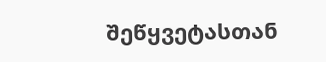შეწყვეტასთან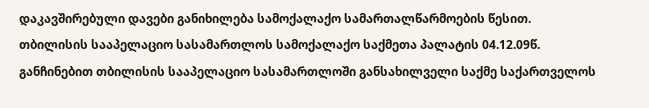დაკავშირებული დავები განიხილება სამოქალაქო სამართალწარმოების წესით.
თბილისის სააპელაციო სასამართლოს სამოქალაქო საქმეთა პალატის 04.12.09წ. განჩინებით თბილისის სააპელაციო სასამართლოში განსახილველი საქმე საქართველოს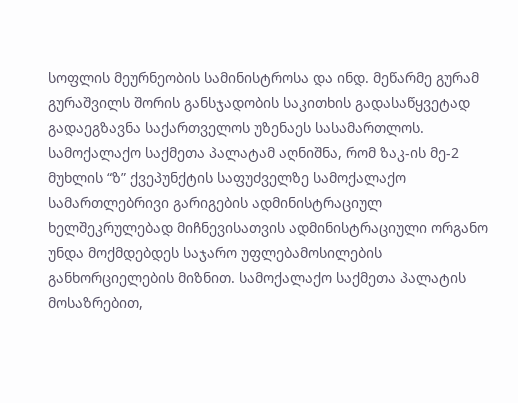სოფლის მეურნეობის სამინისტროსა და ინდ. მეწარმე გურამ გურაშვილს შორის განსჯადობის საკითხის გადასაწყვეტად გადაეგზავნა საქართველოს უზენაეს სასამართლოს. სამოქალაქო საქმეთა პალატამ აღნიშნა, რომ ზაკ-ის მე-2 მუხლის “ზ” ქვეპუნქტის საფუძველზე სამოქალაქო სამართლებრივი გარიგების ადმინისტრაციულ ხელშეკრულებად მიჩნევისათვის ადმინისტრაციული ორგანო უნდა მოქმდებდეს საჯარო უფლებამოსილების განხორციელების მიზნით. სამოქალაქო საქმეთა პალატის მოსაზრებით,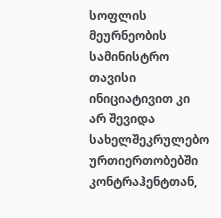სოფლის მეურნეობის სამინისტრო თავისი ინიციატივით კი არ შევიდა სახელშეკრულებო ურთიერთობებში კონტრაჰენტთან,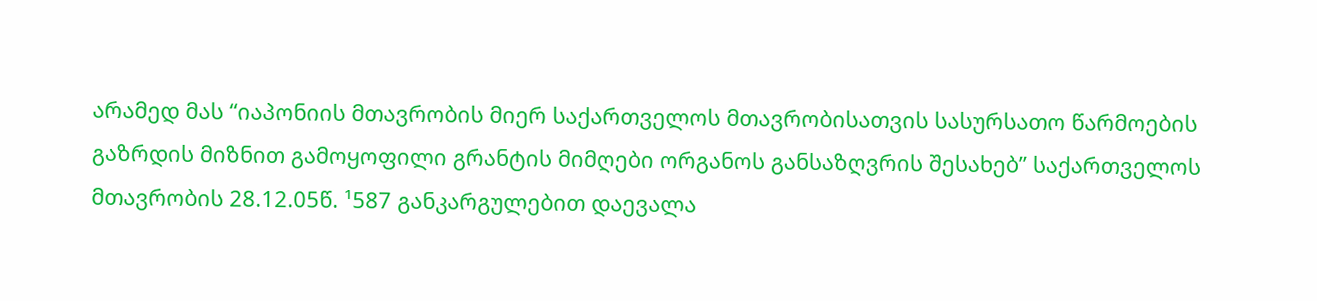არამედ მას “იაპონიის მთავრობის მიერ საქართველოს მთავრობისათვის სასურსათო წარმოების გაზრდის მიზნით გამოყოფილი გრანტის მიმღები ორგანოს განსაზღვრის შესახებ” საქართველოს მთავრობის 28.12.05წ. ¹587 განკარგულებით დაევალა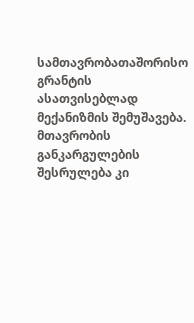სამთავრობათაშორისო გრანტის ასათვისებლად მექანიზმის შემუშავება. მთავრობის განკარგულების შესრულება კი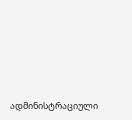ადმინისტრაციული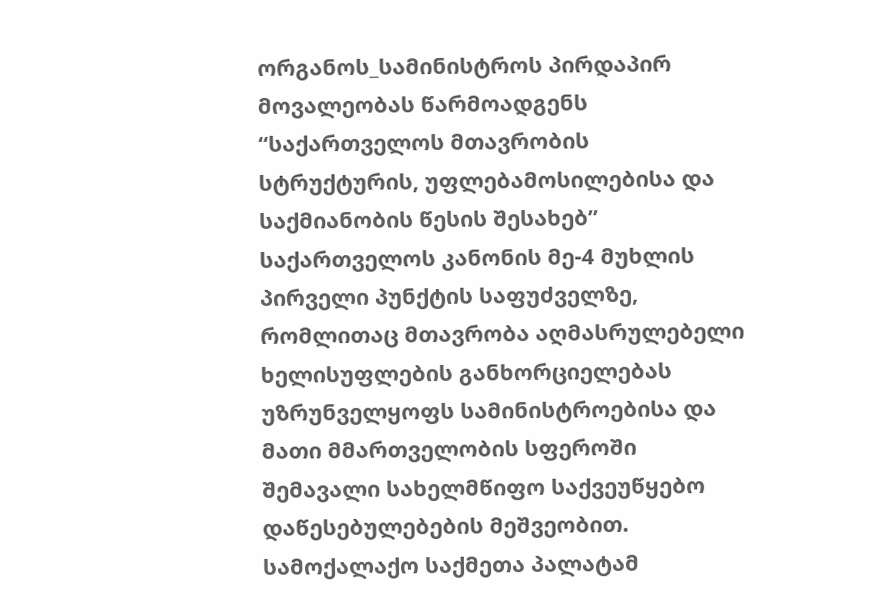ორგანოს_სამინისტროს პირდაპირ მოვალეობას წარმოადგენს “საქართველოს მთავრობის სტრუქტურის, უფლებამოსილებისა და საქმიანობის წესის შესახებ” საქართველოს კანონის მე-4 მუხლის პირველი პუნქტის საფუძველზე, რომლითაც მთავრობა აღმასრულებელი ხელისუფლების განხორციელებას უზრუნველყოფს სამინისტროებისა და მათი მმართველობის სფეროში შემავალი სახელმწიფო საქვეუწყებო დაწესებულებების მეშვეობით. სამოქალაქო საქმეთა პალატამ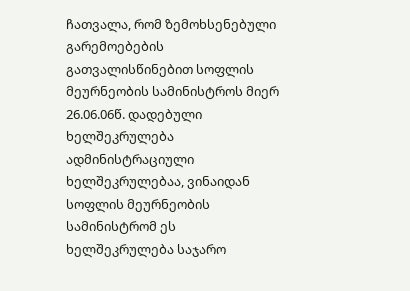ჩათვალა, რომ ზემოხსენებული გარემოებების გათვალისწინებით სოფლის მეურნეობის სამინისტროს მიერ 26.06.06წ. დადებული ხელშეკრულება ადმინისტრაციული ხელშეკრულებაა, ვინაიდან სოფლის მეურნეობის სამინისტრომ ეს ხელშეკრულება საჯარო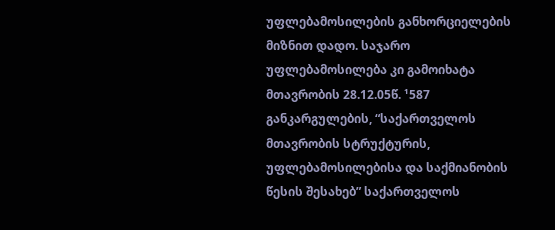უფლებამოსილების განხორციელების მიზნით დადო. საჯარო უფლებამოსილება კი გამოიხატა მთავრობის 28.12.05წ. ¹587 განკარგულების, “საქართველოს მთავრობის სტრუქტურის, უფლებამოსილებისა და საქმიანობის წესის შესახებ” საქართველოს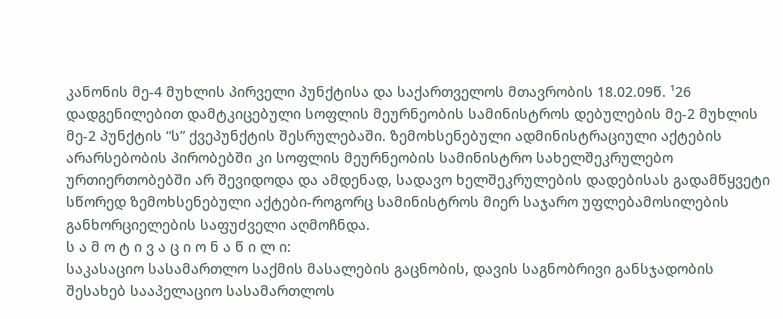კანონის მე-4 მუხლის პირველი პუნქტისა და საქართველოს მთავრობის 18.02.09წ. ¹26 დადგენილებით დამტკიცებული სოფლის მეურნეობის სამინისტროს დებულების მე-2 მუხლის მე-2 პუნქტის “ს” ქვეპუნქტის შესრულებაში. ზემოხსენებული ადმინისტრაციული აქტების არარსებობის პირობებში კი სოფლის მეურნეობის სამინისტრო სახელშეკრულებო ურთიერთობებში არ შევიდოდა და ამდენად, სადავო ხელშეკრულების დადებისას გადამწყვეტი სწორედ ზემოხსენებული აქტები-როგორც სამინისტროს მიერ საჯარო უფლებამოსილების განხორციელების საფუძველი აღმოჩნდა.
ს ა მ ო ტ ი ვ ა ც ი ო ნ ა წ ი ლ ი:
საკასაციო სასამართლო საქმის მასალების გაცნობის, დავის საგნობრივი განსჯადობის შესახებ სააპელაციო სასამართლოს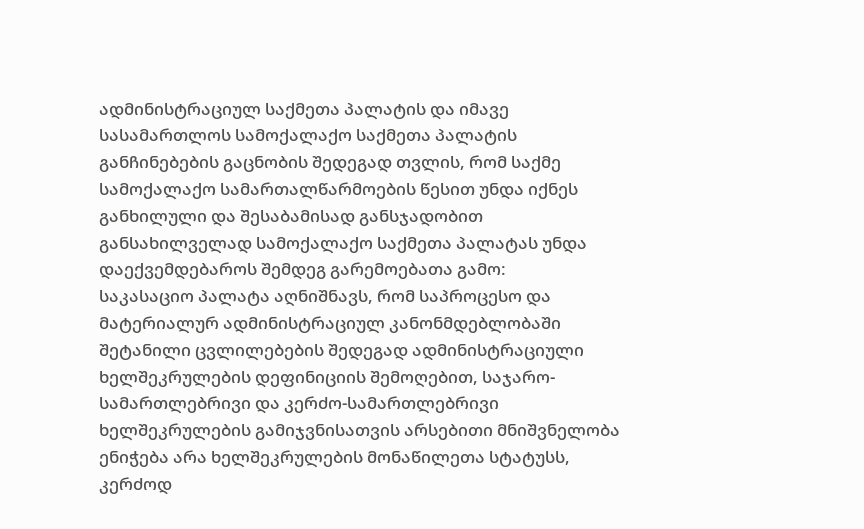ადმინისტრაციულ საქმეთა პალატის და იმავე სასამართლოს სამოქალაქო საქმეთა პალატის განჩინებების გაცნობის შედეგად თვლის, რომ საქმე სამოქალაქო სამართალწარმოების წესით უნდა იქნეს განხილული და შესაბამისად განსჯადობით განსახილველად სამოქალაქო საქმეთა პალატას უნდა დაექვემდებაროს შემდეგ გარემოებათა გამო:
საკასაციო პალატა აღნიშნავს, რომ საპროცესო და მატერიალურ ადმინისტრაციულ კანონმდებლობაში შეტანილი ცვლილებების შედეგად ადმინისტრაციული ხელშეკრულების დეფინიციის შემოღებით, საჯარო-სამართლებრივი და კერძო-სამართლებრივი ხელშეკრულების გამიჯვნისათვის არსებითი მნიშვნელობა ენიჭება არა ხელშეკრულების მონაწილეთა სტატუსს, კერძოდ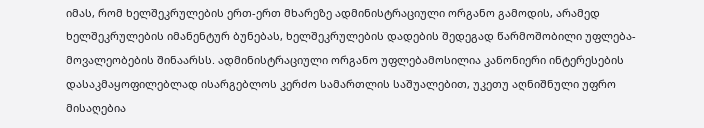იმას, რომ ხელშეკრულების ერთ-ერთ მხარეზე ადმინისტრაციული ორგანო გამოდის, არამედ ხელშეკრულების იმანენტურ ბუნებას, ხელშეკრულების დადების შედეგად წარმოშობილი უფლება-მოვალეობების შინაარსს. ადმინისტრაციული ორგანო უფლებამოსილია კანონიერი ინტერესების დასაკმაყოფილებლად ისარგებლოს კერძო სამართლის საშუალებით, უკეთუ აღნიშნული უფრო მისაღებია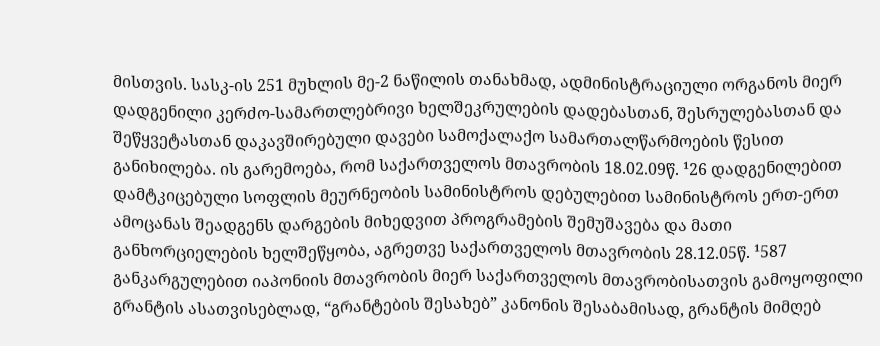მისთვის. სასკ-ის 251 მუხლის მე-2 ნაწილის თანახმად, ადმინისტრაციული ორგანოს მიერ დადგენილი კერძო-სამართლებრივი ხელშეკრულების დადებასთან, შესრულებასთან და შეწყვეტასთან დაკავშირებული დავები სამოქალაქო სამართალწარმოების წესით განიხილება. ის გარემოება, რომ საქართველოს მთავრობის 18.02.09წ. ¹26 დადგენილებით დამტკიცებული სოფლის მეურნეობის სამინისტროს დებულებით სამინისტროს ერთ-ერთ ამოცანას შეადგენს დარგების მიხედვით პროგრამების შემუშავება და მათი განხორციელების ხელშეწყობა, აგრეთვე საქართველოს მთავრობის 28.12.05წ. ¹587 განკარგულებით იაპონიის მთავრობის მიერ საქართველოს მთავრობისათვის გამოყოფილი გრანტის ასათვისებლად, “გრანტების შესახებ” კანონის შესაბამისად, გრანტის მიმღებ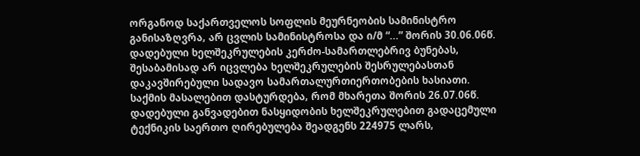ორგანოდ საქართველოს სოფლის მეურნეობის სამინისტრო განისაზღვრა, არ ცვლის სამინისტროსა და ი/მ “...” შორის 30.06.06წ. დადებული ხელშეკრულების კერძო-სამართლებრივ ბუნებას, შესაბამისად არ იცვლება ხელშეკრულების შესრულებასთან დაკავშირებული სადავო სამართალურთიერთობების ხასიათი. საქმის მასალებით დასტურდება, რომ მხარეთა შორის 26.07.06წ. დადებული განვადებით ნასყიდობის ხელშეკრულებით გადაცემული ტექნიკის საერთო ღირებულება შეადგენს 224975 ლარს,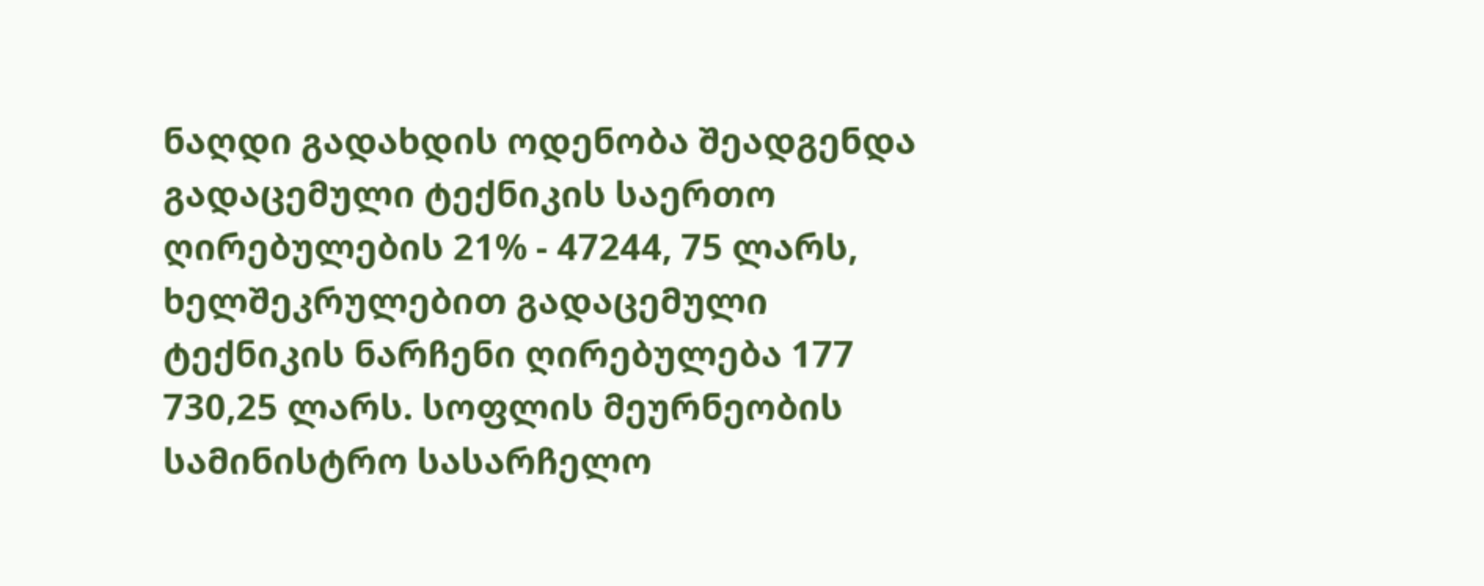ნაღდი გადახდის ოდენობა შეადგენდა გადაცემული ტექნიკის საერთო ღირებულების 21% - 47244, 75 ლარს, ხელშეკრულებით გადაცემული ტექნიკის ნარჩენი ღირებულება 177 730,25 ლარს. სოფლის მეურნეობის სამინისტრო სასარჩელო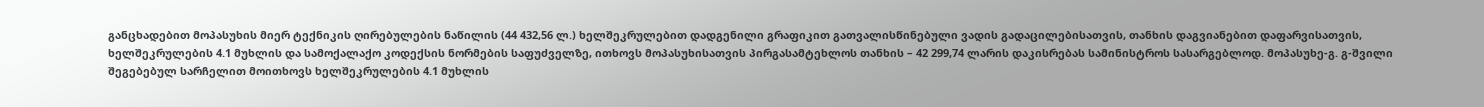განცხადებით მოპასუხის მიერ ტექნიკის ღირებულების ნაწილის (44 432,56 ლ.) ხელშეკრულებით დადგენილი გრაფიკით გათვალისწინებული ვადის გადაცილებისათვის, თანხის დაგვიანებით დაფარვისათვის, ხელშეკრულების 4.1 მუხლის და სამოქალაქო კოდექსის ნორმების საფუძველზე, ითხოვს მოპასუხისათვის პირგასამტეხლოს თანხის – 42 299,74 ლარის დაკისრებას სამინისტროს სასარგებლოდ. მოპასუხე-გ. გ-შვილი შეგებებულ სარჩელით მოითხოვს ხელშეკრულების 4.1 მუხლის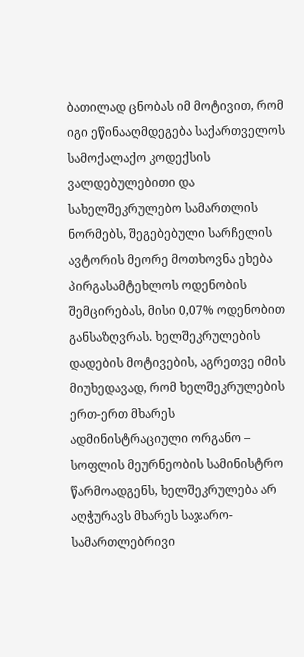ბათილად ცნობას იმ მოტივით, რომ იგი ეწინააღმდეგება საქართველოს სამოქალაქო კოდექსის ვალდებულებითი და სახელშეკრულებო სამართლის ნორმებს, შეგებებული სარჩელის ავტორის მეორე მოთხოვნა ეხება პირგასამტეხლოს ოდენობის შემცირებას, მისი 0,07% ოდენობით განსაზღვრას. ხელშეკრულების დადების მოტივების, აგრეთვე იმის მიუხედავად, რომ ხელშეკრულების ერთ-ერთ მხარეს ადმინისტრაციული ორგანო – სოფლის მეურნეობის სამინისტრო წარმოადგენს, ხელშეკრულება არ აღჭურავს მხარეს საჯარო-სამართლებრივი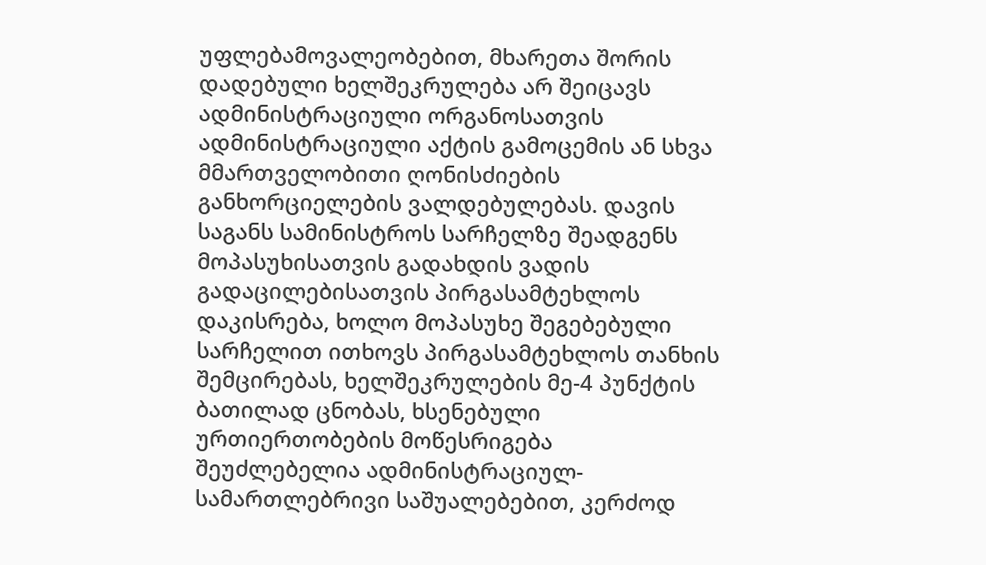უფლებამოვალეობებით, მხარეთა შორის დადებული ხელშეკრულება არ შეიცავს ადმინისტრაციული ორგანოსათვის ადმინისტრაციული აქტის გამოცემის ან სხვა მმართველობითი ღონისძიების განხორციელების ვალდებულებას. დავის საგანს სამინისტროს სარჩელზე შეადგენს მოპასუხისათვის გადახდის ვადის გადაცილებისათვის პირგასამტეხლოს დაკისრება, ხოლო მოპასუხე შეგებებული სარჩელით ითხოვს პირგასამტეხლოს თანხის შემცირებას, ხელშეკრულების მე-4 პუნქტის ბათილად ცნობას, ხსენებული ურთიერთობების მოწესრიგება შეუძლებელია ადმინისტრაციულ-სამართლებრივი საშუალებებით, კერძოდ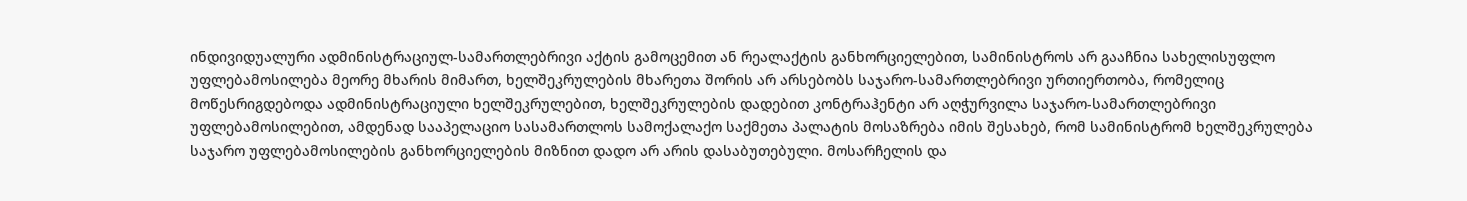ინდივიდუალური ადმინისტრაციულ-სამართლებრივი აქტის გამოცემით ან რეალაქტის განხორციელებით, სამინისტროს არ გააჩნია სახელისუფლო უფლებამოსილება მეორე მხარის მიმართ, ხელშეკრულების მხარეთა შორის არ არსებობს საჯარო-სამართლებრივი ურთიერთობა, რომელიც მოწესრიგდებოდა ადმინისტრაციული ხელშეკრულებით, ხელშეკრულების დადებით კონტრაჰენტი არ აღჭურვილა საჯარო-სამართლებრივი უფლებამოსილებით, ამდენად სააპელაციო სასამართლოს სამოქალაქო საქმეთა პალატის მოსაზრება იმის შესახებ, რომ სამინისტრომ ხელშეკრულება საჯარო უფლებამოსილების განხორციელების მიზნით დადო არ არის დასაბუთებული. მოსარჩელის და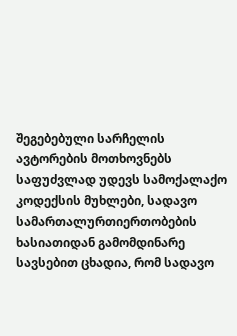შეგებებული სარჩელის ავტორების მოთხოვნებს საფუძვლად უდევს სამოქალაქო კოდექსის მუხლები, სადავო სამართალურთიერთობების ხასიათიდან გამომდინარე სავსებით ცხადია, რომ სადავო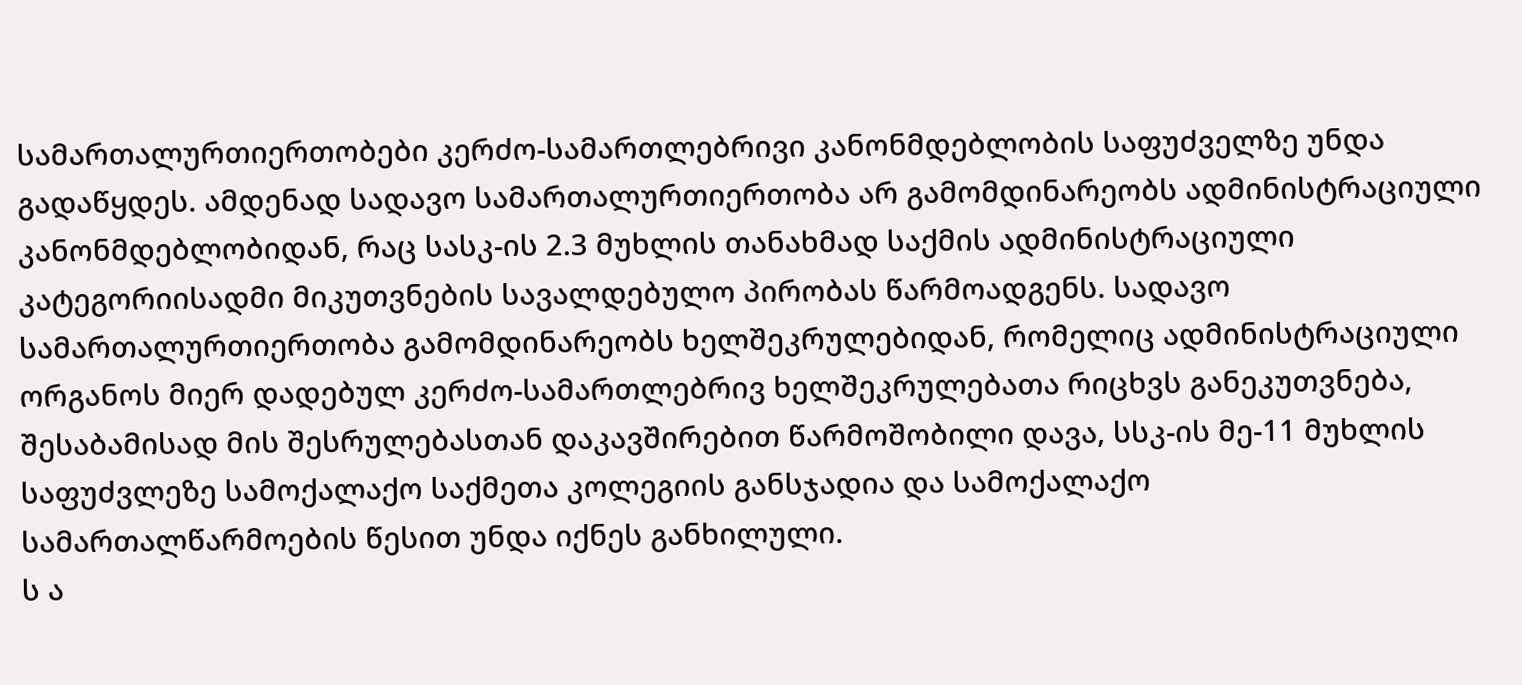სამართალურთიერთობები კერძო-სამართლებრივი კანონმდებლობის საფუძველზე უნდა გადაწყდეს. ამდენად სადავო სამართალურთიერთობა არ გამომდინარეობს ადმინისტრაციული კანონმდებლობიდან, რაც სასკ-ის 2.3 მუხლის თანახმად საქმის ადმინისტრაციული კატეგორიისადმი მიკუთვნების სავალდებულო პირობას წარმოადგენს. სადავო სამართალურთიერთობა გამომდინარეობს ხელშეკრულებიდან, რომელიც ადმინისტრაციული ორგანოს მიერ დადებულ კერძო-სამართლებრივ ხელშეკრულებათა რიცხვს განეკუთვნება, შესაბამისად მის შესრულებასთან დაკავშირებით წარმოშობილი დავა, სსკ-ის მე-11 მუხლის საფუძვლეზე სამოქალაქო საქმეთა კოლეგიის განსჯადია და სამოქალაქო სამართალწარმოების წესით უნდა იქნეს განხილული.
ს ა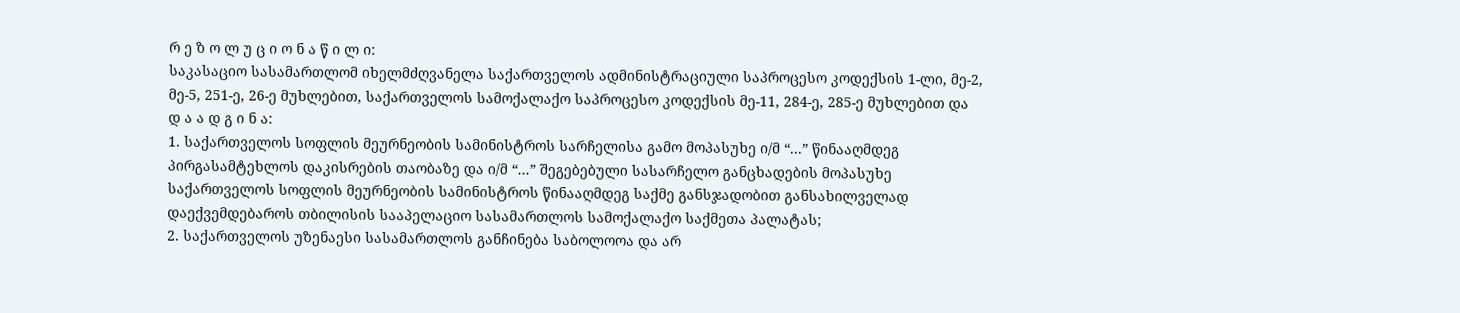რ ე ზ ო ლ უ ც ი ო ნ ა წ ი ლ ი:
საკასაციო სასამართლომ იხელმძღვანელა საქართველოს ადმინისტრაციული საპროცესო კოდექსის 1-ლი, მე-2, მე-5, 251-ე, 26-ე მუხლებით, საქართველოს სამოქალაქო საპროცესო კოდექსის მე-11, 284-ე, 285-ე მუხლებით და
დ ა ა დ გ ი ნ ა:
1. საქართველოს სოფლის მეურნეობის სამინისტროს სარჩელისა გამო მოპასუხე ი/მ “...” წინააღმდეგ პირგასამტეხლოს დაკისრების თაობაზე და ი/მ “...” შეგებებული სასარჩელო განცხადების მოპასუხე საქართველოს სოფლის მეურნეობის სამინისტროს წინააღმდეგ საქმე განსჯადობით განსახილველად დაექვემდებაროს თბილისის სააპელაციო სასამართლოს სამოქალაქო საქმეთა პალატას;
2. საქართველოს უზენაესი სასამართლოს განჩინება საბოლოოა და არ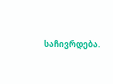საჩივრდება.